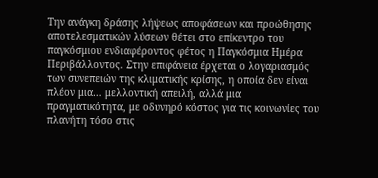Την ανάγκη δράσης λήψεως αποφάσεων και προώθησης αποτελεσματικών λύσεων θέτει στο επίκεντρο του παγκόσμιου ενδιαφέροντος φέτος η Παγκόσμια Ημέρα Περιβάλλοντος. Στην επιφάνεια έρχεται ο λογαριασμός των συνεπειών της κλιματικής κρίσης, η οποία δεν είναι πλέον μια… μελλοντική απειλή, αλλά μια πραγματικότητα, με οδυνηρό κόστος για τις κοινωνίες του πλανήτη τόσο στις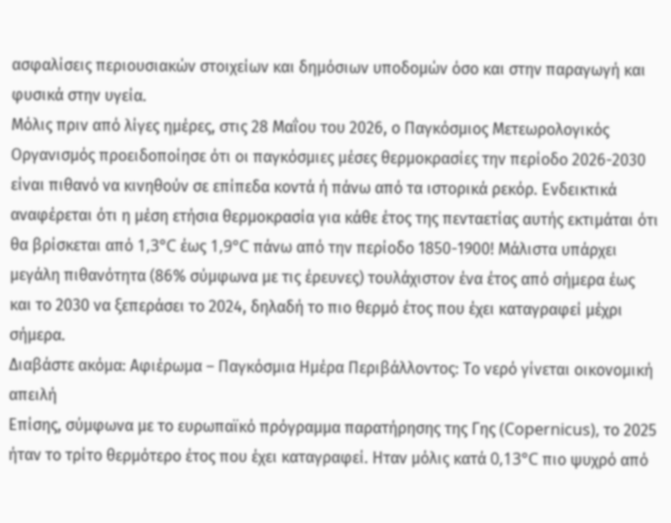ασφαλίσεις περιουσιακών στοιχείων και δημόσιων υποδομών όσο και στην παραγωγή και φυσικά στην υγεία.
Μόλις πριν από λίγες ημέρες, στις 28 Μαΐου του 2026, ο Παγκόσμιος Μετεωρολογικός Οργανισμός προειδοποίησε ότι οι παγκόσμιες μέσες θερμοκρασίες την περίοδο 2026-2030 είναι πιθανό να κινηθούν σε επίπεδα κοντά ή πάνω από τα ιστορικά ρεκόρ. Ενδεικτικά αναφέρεται ότι η μέση ετήσια θερμοκρασία για κάθε έτος της πενταετίας αυτής εκτιμάται ότι θα βρίσκεται από 1,3°C έως 1,9°C πάνω από την περίοδο 1850-1900! Μάλιστα υπάρχει μεγάλη πιθανότητα (86% σύμφωνα με τις έρευνες) τουλάχιστον ένα έτος από σήμερα έως και το 2030 να ξεπεράσει το 2024, δηλαδή το πιο θερμό έτος που έχει καταγραφεί μέχρι σήμερα.
Διαβάστε ακόμα: Αφιέρωμα – Παγκόσμια Ημέρα Περιβάλλοντος: Το νερό γίνεται οικονομική απειλή
Επίσης, σύμφωνα με το ευρωπαϊκό πρόγραμμα παρατήρησης της Γης (Copernicus), το 2025 ήταν το τρίτο θερμότερο έτος που έχει καταγραφεί. Ηταν μόλις κατά 0,13°C πιο ψυχρό από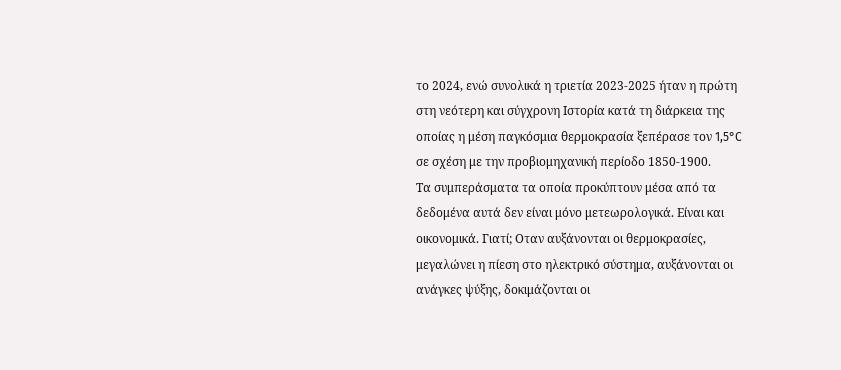το 2024, ενώ συνολικά η τριετία 2023-2025 ήταν η πρώτη στη νεότερη και σύγχρονη Ιστορία κατά τη διάρκεια της οποίας η μέση παγκόσμια θερμοκρασία ξεπέρασε τον 1,5°C σε σχέση με την προβιομηχανική περίοδο 1850-1900.
Τα συμπεράσματα τα οποία προκύπτουν μέσα από τα δεδομένα αυτά δεν είναι μόνο μετεωρολογικά. Είναι και οικονομικά. Γιατί; Οταν αυξάνονται οι θερμοκρασίες, μεγαλώνει η πίεση στο ηλεκτρικό σύστημα, αυξάνονται οι ανάγκες ψύξης, δοκιμάζονται οι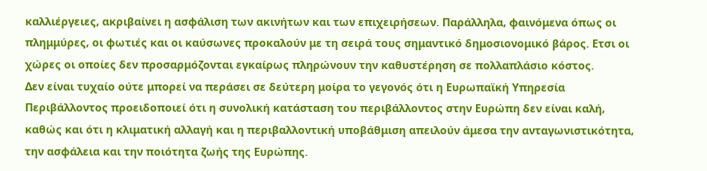καλλιέργειες, ακριβαίνει η ασφάλιση των ακινήτων και των επιχειρήσεων. Παράλληλα, φαινόμενα όπως οι πλημμύρες, οι φωτιές και οι καύσωνες προκαλούν με τη σειρά τους σημαντικό δημοσιονομικό βάρος. Ετσι οι χώρες οι οποίες δεν προσαρμόζονται εγκαίρως πληρώνουν την καθυστέρηση σε πολλαπλάσιο κόστος.
Δεν είναι τυχαίο ούτε μπορεί να περάσει σε δεύτερη μοίρα το γεγονός ότι η Ευρωπαϊκή Υπηρεσία Περιβάλλοντος προειδοποιεί ότι η συνολική κατάσταση του περιβάλλοντος στην Ευρώπη δεν είναι καλή, καθώς και ότι η κλιματική αλλαγή και η περιβαλλοντική υποβάθμιση απειλούν άμεσα την ανταγωνιστικότητα, την ασφάλεια και την ποιότητα ζωής της Ευρώπης.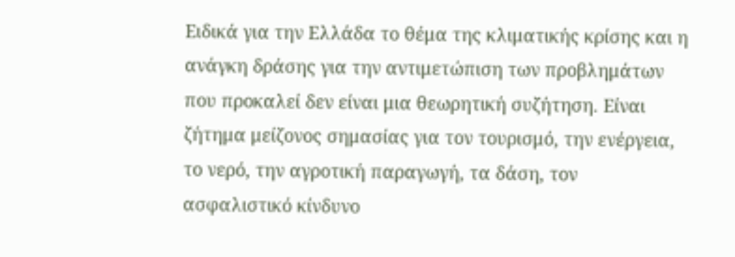Ειδικά για την Ελλάδα το θέμα της κλιματικής κρίσης και η ανάγκη δράσης για την αντιμετώπιση των προβλημάτων που προκαλεί δεν είναι μια θεωρητική συζήτηση. Είναι ζήτημα μείζονος σημασίας για τον τουρισμό, την ενέργεια, το νερό, την αγροτική παραγωγή, τα δάση, τον ασφαλιστικό κίνδυνο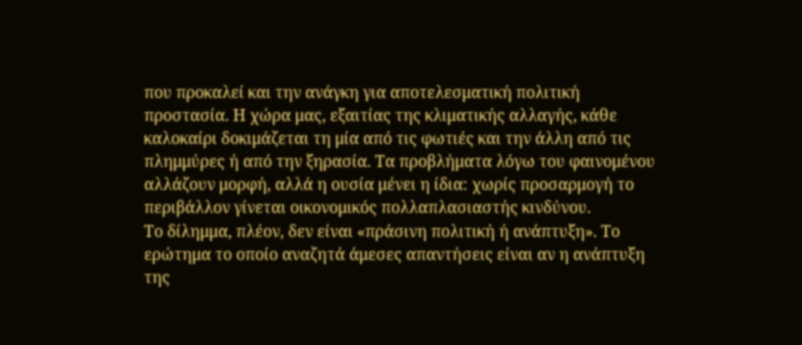που προκαλεί και την ανάγκη για αποτελεσματική πολιτική προστασία. Η χώρα μας, εξαιτίας της κλιματικής αλλαγής, κάθε καλοκαίρι δοκιμάζεται τη μία από τις φωτιές και την άλλη από τις πλημμύρες ή από την ξηρασία. Τα προβλήματα λόγω του φαινομένου αλλάζουν μορφή, αλλά η ουσία μένει η ίδια: χωρίς προσαρμογή το περιβάλλον γίνεται οικονομικός πολλαπλασιαστής κινδύνου.
Το δίλημμα, πλέον, δεν είναι «πράσινη πολιτική ή ανάπτυξη». Το ερώτημα το οποίο αναζητά άμεσες απαντήσεις είναι αν η ανάπτυξη της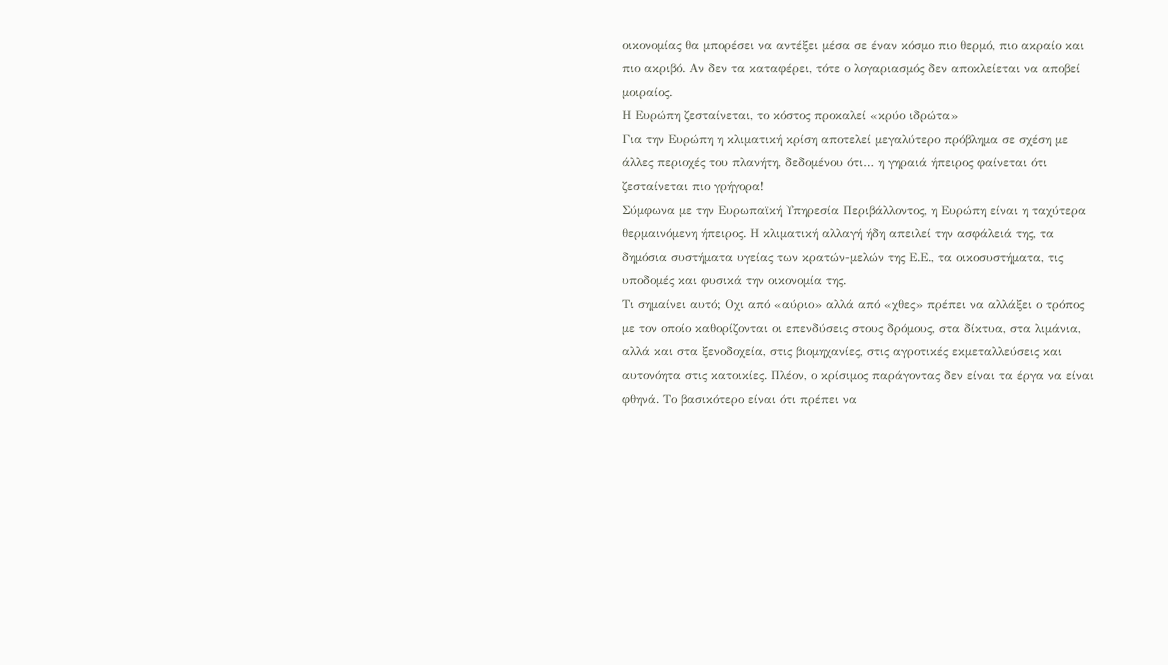οικονομίας θα μπορέσει να αντέξει μέσα σε έναν κόσμο πιο θερμό, πιο ακραίο και πιο ακριβό. Αν δεν τα καταφέρει, τότε ο λογαριασμός δεν αποκλείεται να αποβεί μοιραίος.
Η Ευρώπη ζεσταίνεται, το κόστος προκαλεί «κρύο ιδρώτα»
Για την Ευρώπη η κλιματική κρίση αποτελεί μεγαλύτερο πρόβλημα σε σχέση με άλλες περιοχές του πλανήτη, δεδομένου ότι… η γηραιά ήπειρος φαίνεται ότι ζεσταίνεται πιο γρήγορα!
Σύμφωνα με την Ευρωπαϊκή Υπηρεσία Περιβάλλοντος, η Ευρώπη είναι η ταχύτερα θερμαινόμενη ήπειρος. Η κλιματική αλλαγή ήδη απειλεί την ασφάλειά της, τα δημόσια συστήματα υγείας των κρατών-μελών της Ε.Ε., τα οικοσυστήματα, τις υποδομές και φυσικά την οικονομία της.
Τι σημαίνει αυτό; Οχι από «αύριο» αλλά από «χθες» πρέπει να αλλάξει ο τρόπος με τον οποίο καθορίζονται οι επενδύσεις στους δρόμους, στα δίκτυα, στα λιμάνια, αλλά και στα ξενοδοχεία, στις βιομηχανίες, στις αγροτικές εκμεταλλεύσεις και αυτονόητα στις κατοικίες. Πλέον, ο κρίσιμος παράγοντας δεν είναι τα έργα να είναι φθηνά. Το βασικότερο είναι ότι πρέπει να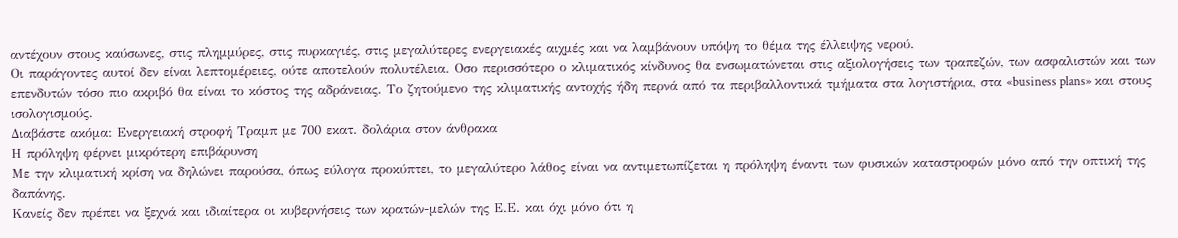αντέχουν στους καύσωνες, στις πλημμύρες, στις πυρκαγιές, στις μεγαλύτερες ενεργειακές αιχμές και να λαμβάνουν υπόψη το θέμα της έλλειψης νερού.
Οι παράγοντες αυτοί δεν είναι λεπτομέρειες, ούτε αποτελούν πολυτέλεια. Οσο περισσότερο ο κλιματικός κίνδυνος θα ενσωματώνεται στις αξιολογήσεις των τραπεζών, των ασφαλιστών και των επενδυτών τόσο πιο ακριβό θα είναι το κόστος της αδράνειας. Το ζητούμενο της κλιματικής αντοχής ήδη περνά από τα περιβαλλοντικά τμήματα στα λογιστήρια, στα «business plans» και στους ισολογισμούς.
Διαβάστε ακόμα: Ενεργειακή στροφή Τραμπ με 700 εκατ. δολάρια στον άνθρακα
Η πρόληψη φέρνει μικρότερη επιβάρυνση
Με την κλιματική κρίση να δηλώνει παρούσα, όπως εύλογα προκύπτει, το μεγαλύτερο λάθος είναι να αντιμετωπίζεται η πρόληψη έναντι των φυσικών καταστροφών μόνο από την οπτική της δαπάνης.
Κανείς δεν πρέπει να ξεχνά και ιδιαίτερα οι κυβερνήσεις των κρατών-μελών της Ε.Ε. και όχι μόνο ότι η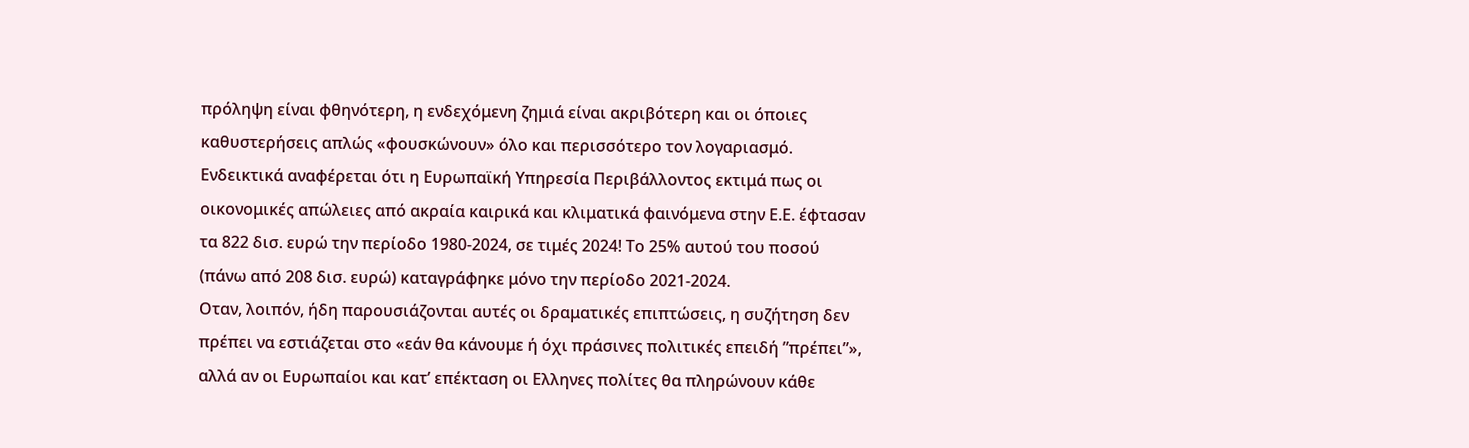πρόληψη είναι φθηνότερη, η ενδεχόμενη ζημιά είναι ακριβότερη και οι όποιες καθυστερήσεις απλώς «φουσκώνουν» όλο και περισσότερο τον λογαριασμό. Ενδεικτικά αναφέρεται ότι η Ευρωπαϊκή Υπηρεσία Περιβάλλοντος εκτιμά πως οι οικονομικές απώλειες από ακραία καιρικά και κλιματικά φαινόμενα στην Ε.Ε. έφτασαν τα 822 δισ. ευρώ την περίοδο 1980-2024, σε τιμές 2024! Το 25% αυτού του ποσού (πάνω από 208 δισ. ευρώ) καταγράφηκε μόνο την περίοδο 2021-2024.
Οταν, λοιπόν, ήδη παρουσιάζονται αυτές οι δραματικές επιπτώσεις, η συζήτηση δεν πρέπει να εστιάζεται στο «εάν θα κάνουμε ή όχι πράσινες πολιτικές επειδή ”πρέπει”», αλλά αν οι Ευρωπαίοι και κατ’ επέκταση οι Ελληνες πολίτες θα πληρώνουν κάθε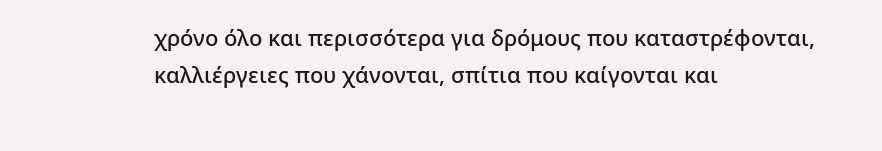χρόνο όλο και περισσότερα για δρόμους που καταστρέφονται, καλλιέργειες που χάνονται, σπίτια που καίγονται και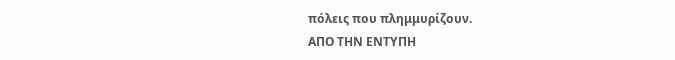πόλεις που πλημμυρίζουν.
ΑΠΟ ΤΗΝ ΕΝΤΥΠΗ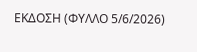ΕΚΔΟΣΗ (ΦΥΛΛΟ 5/6/2026)